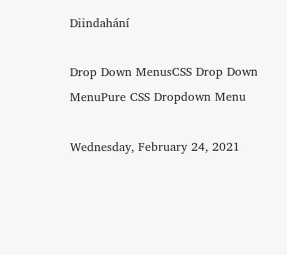Diindahání

Drop Down MenusCSS Drop Down MenuPure CSS Dropdown Menu

Wednesday, February 24, 2021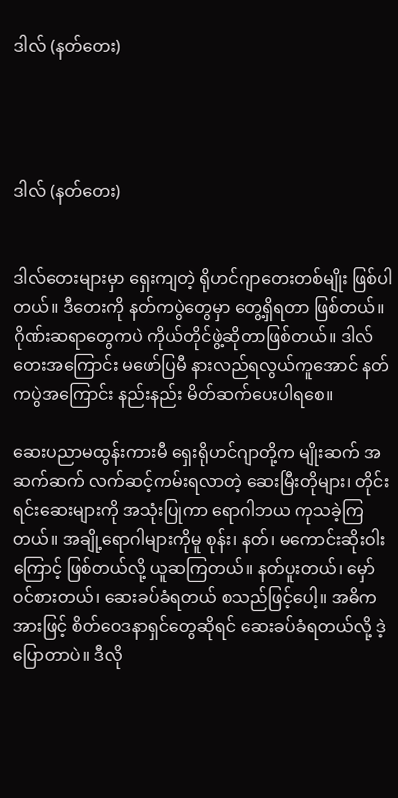ဒါလ် (နတ်တေး)




ဒါလ် (နတ်တေး)


ဒါလ်တေးများမှာ ရှေးကျတဲ့ ရိုဟင်ဂျာတေးတစ်မျိုး ဖြစ်ပါတယ်။ ဒီတေးကို နတ်ကပွဲတွေမှာ တွေ့ရှိရတာ ဖြစ်တယ်။  ဂိုဏ်းဆရာတွေကပဲ ကိုယ်တိုင်ဖွဲ့ဆိုတာဖြစ်တယ်။ ဒါလ်တေးအကြောင်း မဖော်ပြမီ နားလည်ရလွယ်ကူအောင် နတ်ကပွဲအကြောင်း နည်းနည်း မိတ်ဆက်ပေးပါရစေ။

ဆေးပညာမထွန်းကားမီ ရှေးရိုဟင်ဂျာတို့က မျိုးဆက် အဆက်ဆက် လက်ဆင့်ကမ်းရလာတဲ့ ဆေးမြီးတိုများ၊ တိုင်းရင်းဆေးများကို အသုံးပြုကာ ရောဂါဘယ ကုသခဲ့ကြတယ်။ အချို့ရောဂါများကိုမူ စုန်း၊ နတ်၊ မကောင်းဆိုးဝါးကြောင့် ဖြစ်တယ်လို့ ယူဆကြတယ်။ နတ်ပူးတယ်၊ မှော်ဝင်စားတယ်၊ ဆေးခပ်ခံရတယ် စသည်ဖြင့်ပေါ့။ အဓိကအားဖြင့် စိတ်ဝေဒနာရှင်တွေဆိုရင် ဆေးခပ်ခံရတယ်လို့ ဒဲ့ပြောတာပဲ။ ဒီလို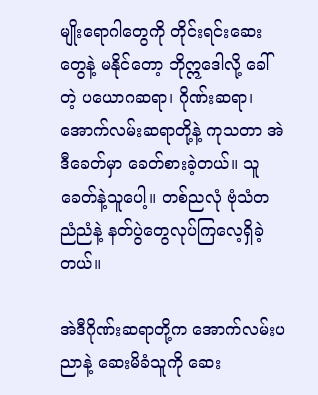မျိုးရောဂါတွေကို တိုင်းရင်းဆေးတွေနဲ့ မနိုင်တော့ ဘိုဣဒေါလို့ ခေါ်တဲ့ ပယောဂဆရာ၊ ဂိုဏ်းဆရာ၊ အောက်လမ်းဆရာတို့နဲ့ ကုသတာ အဲဒီခေတ်မှာ ခေတ်စားခဲ့တယ်။ သူခေတ်နဲ့သူပေါ့။ တစ်ညလုံ ဗုံသံတညံညံနဲ့ နတ်ပွဲတွေလုပ်ကြလေ့ရှိခဲ့တယ်။

အဲဒီဂိုဏ်းဆရာတို့က အောက်လမ်းပညာနဲ့ ဆေးမိခံသူကို ဆေး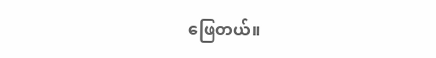ဖြေတယ်။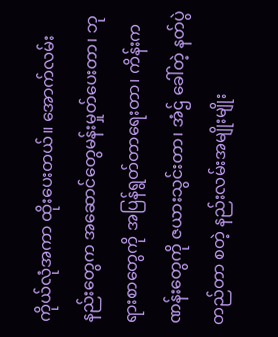ကိုယ်လုံအကာ ထိုးပေးတယ်။ အောက်လမ်းနည်းတွေက အဆောင်တွေမန်းမှုတ်ပေးတာ၊ ဘုရားစာတွေကို အပြန်ရွတ်တာရေးတာ၊ ကိန်းကဏန်းတွေကို ဇယားသွင်းတာ၊ အံဌ် ခေါ်တဲ့ နတ်ပွဲ တည်တာ စတဲ့ နည်းလမ်းအမျိုးမျိုး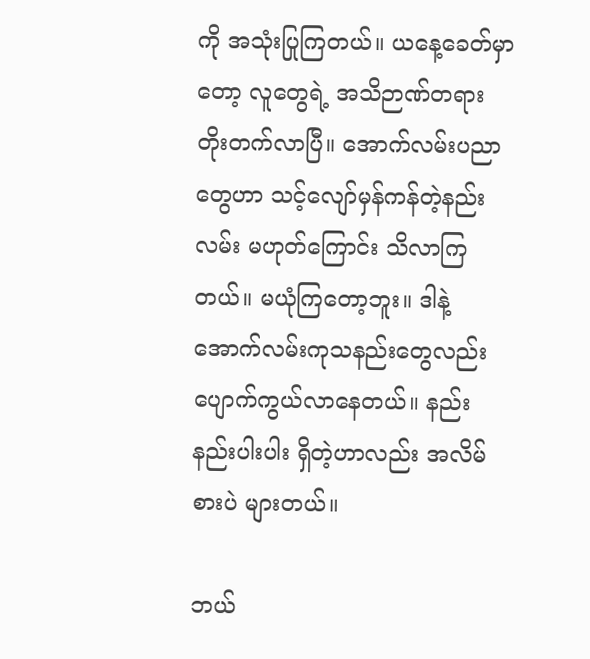ကို အသုံးပြုကြတယ်။ ယနေ့ခေတ်မှာတော့ လူတွေရဲ့ အသိဉာဏ်တရား တိုးတက်လာပြီ။ အောက်လမ်းပညာတွေဟာ သင့်လျော်မှန်ကန်တဲ့နည်းလမ်း မဟုတ်ကြောင်း သိလာကြတယ်။ မယုံကြတော့ဘူး။ ဒါနဲ့ အောက်လမ်းကုသနည်းတွေလည်း ပျောက်ကွယ်လာနေတယ်။ နည်းနည်းပါးပါး ရှိတဲ့ဟာလည်း အလိမ်စားပဲ များတယ်။

ဘယ်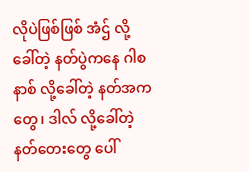လိုပဲဖြစ်ဖြစ် အံဌ် လို့ခေါ်တဲ့ နတ်ပွဲကနေ ဂါစနာစ် လို့ခေါ်တဲ့ နတ်အကတွေ၊ ဒါလ် လို့ခေါ်တဲ့ နတ်တေးတွေ ပေါ်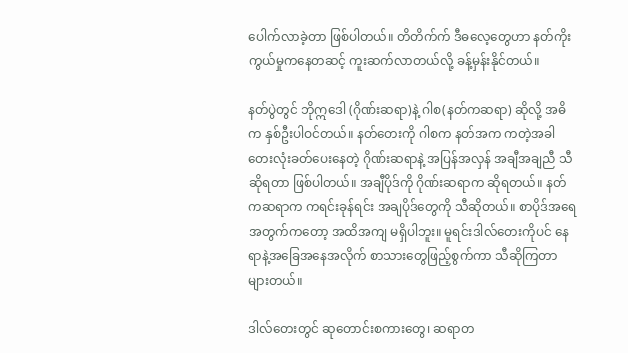ပေါက်လာခဲ့တာ ဖြစ်ပါတယ်။ တိတိက်က် ဒီဓလေ့တွေဟာ နတ်ကိုးကွယ်မှုကနေတဆင့် ကူးဆက်လာတယ်လို့ ခန့်မှန်းနိုင်တယ်။

နတ်ပွဲတွင် ဘိုဣဒေါ (ဂိုဏ်းဆရာ)နဲ့ ဂါစ(နတ်ကဆရာ) ဆိုလို့ အဓိက နှစ်ဦးပါဝင်တယ်။ နတ်တေးကို ဂါစက နတ်အက ကတဲ့အခါ တေးလုံးခတ်ပေးနေတဲ့ ဂိုဏ်းဆရာနဲ့ အပြန်အလှန် အချီအချညီ သီဆိုရတာ ဖြစ်ပါတယ်။ အချီပိုဒ်ကို ဂိုဏ်းဆရာက ဆိုရတယ်။ နတ်ကဆရာက ကရင်းခုန်ရင်း အချပိုဒ်တွေကို သီဆိုတယ်။ စာပိုဒ်အရေအတွက်ကတော့ အထိအကျ မရှိပါဘူး။ မူရင်းဒါလ်တေးကိုပင် နေရာနဲ့အခြေအနေအလိုက် စာသားတွေဖြည့်စွက်ကာ သီဆိုကြတာများတယ်။

ဒါလ်တေးတွင် ဆုတောင်းစကားတွေ၊ ဆရာတ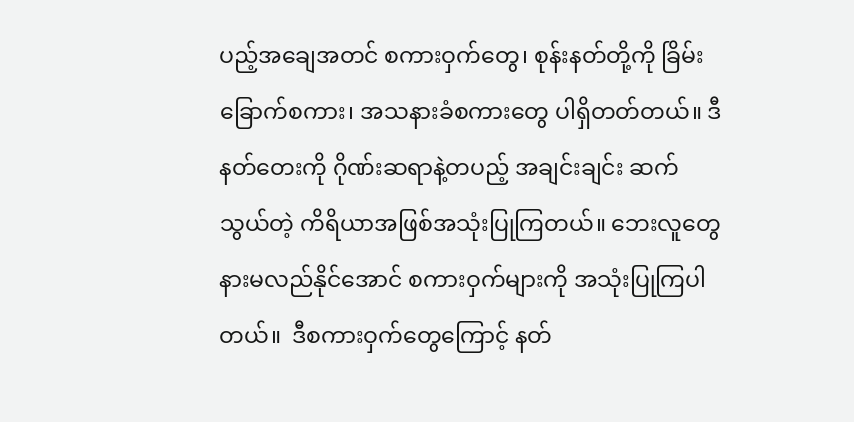ပည့်အချေအတင် စကားဝှက်တွေ၊ စုန်းနတ်တို့ကို ခြိမ်းခြောက်စကား၊ အသနားခံစကားတွေ ပါရှိတတ်တယ်။ ဒီနတ်တေးကို ဂိုဏ်းဆရာနဲ့တပည့် အချင်းချင်း ဆက်သွယ်တဲ့ ကိရိယာအဖြစ်အသုံးပြုကြတယ်။ ဘေးလူတွေ နားမလည်နိုင်အောင် စကားဝှက်များကို အသုံးပြုကြပါတယ်။  ဒီစကားဝှက်တွေကြောင့် နတ်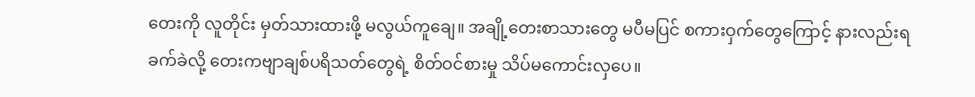တေးကို လူတိုင်း မှတ်သားထားဖို့ မလွယ်ကူချေ။ အချို့တေးစာသားတွေ မပီမပြင် စကားဝှက်တွေကြောင့် နားလည်းရခက်ခဲလို့ တေးကဗျာချစ်ပရိသတ်တွေရဲ့ စိတ်ဝင်စားမှု သိပ်မကောင်းလှပေ။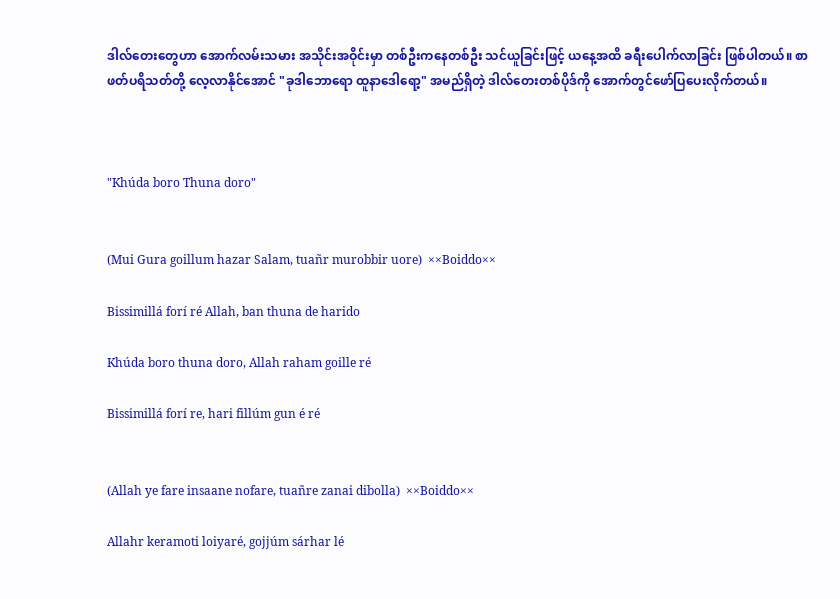ဒါလ်တေးတွေဟာ အောက်လမ်းသမား အသိုင်းအဝိုင်းမှာ တစ်ဦးကနေတစ်ဦး သင်ယူခြင်းဖြင့် ယနေ့အထိ ခရီးပေါက်လာခြင်း ဖြစ်ပါတယ်။ စာဖတ်ပရိသတ်တို့ လေ့လာနိုင်အောင် "ခုဒါဘောရော ထူနာဒေါရော့" အမည်ရှိတဲ့ ဒါလ်တေးတစ်ပိုဒ်ကို အောက်တွင်ဖော်ပြပေးလိုက်တယ်။



"Khúda boro Thuna doro"


(Mui Gura goillum hazar Salam, tuañr murobbir uore)  ××Boiddo××

Bissimillá forí ré Allah, ban thuna de harido

Khúda boro thuna doro, Allah raham goille ré

Bissimillá forí re, hari fillúm gun é ré


(Allah ye fare insaane nofare, tuañre zanai dibolla)  ××Boiddo××

Allahr keramoti loiyaré, gojjúm sárhar lé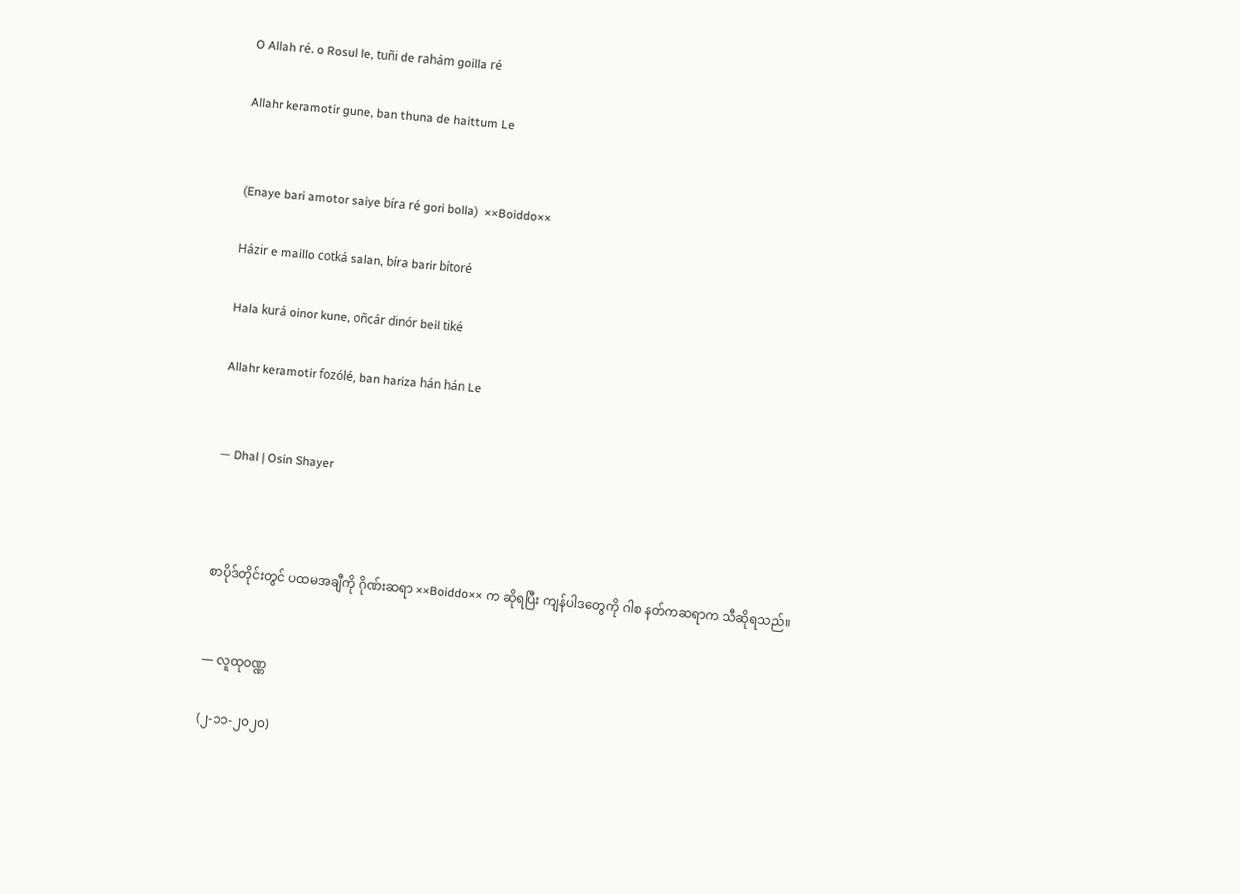O Allah ré. o Rosul le, tuñi de rahám goilla ré

Allahr keramotir gune, ban thuna de haittum Le


(Enaye bari amotor saiye bíra ré gori bolla)  ××Boiddo××

Házir e maillo cotká salan, bíra barir bítoré

Hala kurá oinor kune, oñcár dinór beil tiké

Allahr keramotir fozólé, ban hariza hán hán Le


— Dhal | Osin Shayer



စာပိုဒ်တိုင်းတွင် ပထမအချီကို ဂိုဏ်းဆရာ ××Boiddo×× က ဆိုရပြီး ကျန်ပါဒတွေကို ဂါစ နတ်ကဆရာက သီဆိုရသည်။


— လူထုဝဏ္ဏ

(၂-၁၁-၂၀၂၀)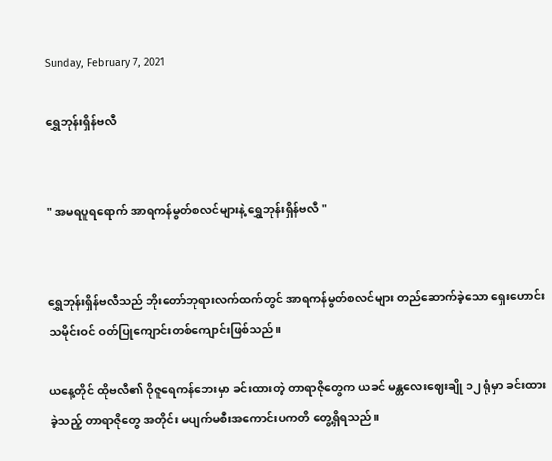Sunday, February 7, 2021

ရွှေဘုန်းရှိန်ဗလီ


" အမရပူရရောက် အာရကန်မွတ်စလင်များနဲ့ ရွှေဘုန်းရှိန်ဗလီ "


ရွှေဘုန်းရှိန်ဗလီသည် ဘိုးတော်ဘုရားလက်ထက်တွင် အာရကန်မွတ်စလင်များ တည်ဆောက်ခဲ့သော ရှေးဟောင်းသမိုင်းဝင် ဝတ်ပြုကျောင်းတစ်ကျောင်းဖြစ်သည်။

ယနေ့တိုင် ထိုဗလီ၏ ဝိုဇူရေကန်ဘေးမှာ ခင်းထားတဲ့ တာရာဇိုတွေက ယခင် မန္တလေးဈေးချို ၁၂ ရုံမှာ ခင်းထားခဲ့သည့် တာရာဇိုတွေ အတိုင်း မပျက်မစီးအကောင်းပကတိ တွေ့ရှိရသည်။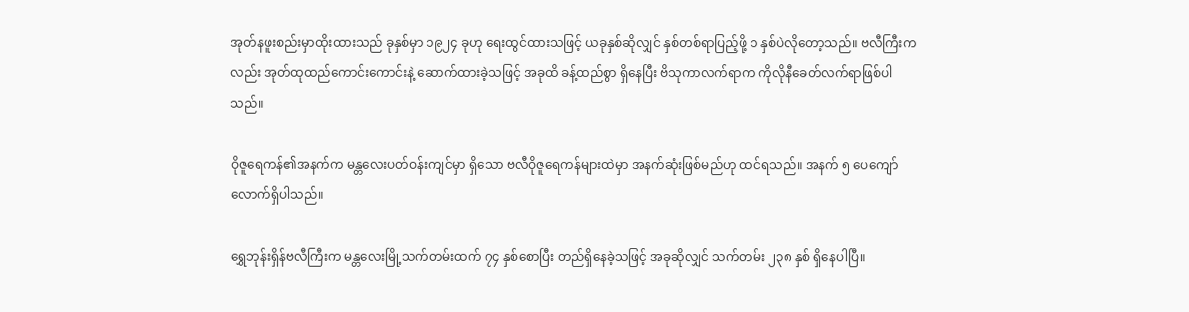အုတ်နဖူးစည်းမှာထိုးထားသည် ခုနှစ်မှာ ၁၉၂၄ ခုဟု ရေးထွင်ထားသဖြင့် ယခုနှစ်ဆိုလျှင် နှစ်တစ်ရာပြည့်ဖို့ ၁ နှစ်ပဲလိုတော့သည်။ ဗလီကြီးကလည်း အုတ်ထုထည်ကောင်းကောင်းနဲ့ ဆောက်ထားခဲ့သဖြင့် အခုထိ ခန့်ထည်စွာ ရှိနေပြီး ဗိသုကာလက်ရာက ကိုလိုနီခေတ်လက်ရာဖြစ်ပါသည်။

ဝိုဇူရေကန်၏အနက်က မန္တလေးပတ်ဝန်းကျင်မှာ ရှိသော ဗလီဝိုဇူရေကန်များထဲမှာ အနက်ဆုံးဖြစ်မည်ဟု ထင်ရသည်။ အနက် ၅ ပေကျော်လောက်ရှိပါသည်။

ရွှေဘုန်းရှိန်ဗလီကြီးက မန္တလေးမြို့သက်တမ်းထက် ၇၄ နှစ်စောပြီး တည်ရှိနေခဲ့သဖြင့် အခုဆိုလျှင် သက်တမ်း ၂၃၈ နှစ် ရှိနေပါပြီ။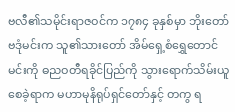ဗလီ၏သမိုင်းရာဇဝင်က ၁၇၈၄ ခုနှစ်မှာ ဘိုးတော်ဗဒုံမင်းက သူ၏သားတော် အိမ်ရှေ့စံရွှေတောင်မင်းကို ဓညဝတီရခိုင်ပြည်ကို သွားရောက်သိမ်းယူစေခဲ့ရာက မဟာမုနိရုပ်ရှင်တော်နှင့် တကွ ရ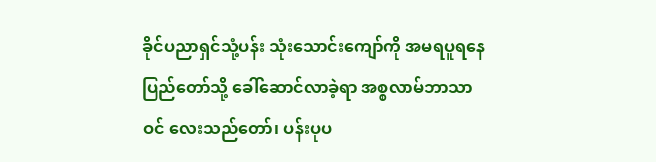ခိုင်ပညာရှင်သုံ့ပန်း သုံးသောင်းကျော်ကို အမရပူရနေပြည်တော်သို့ ခေါ်ဆောင်လာခဲ့ရာ အစ္စလာမ်ဘာသာဝင် လေးသည်တော်၊ ပန်းပုပ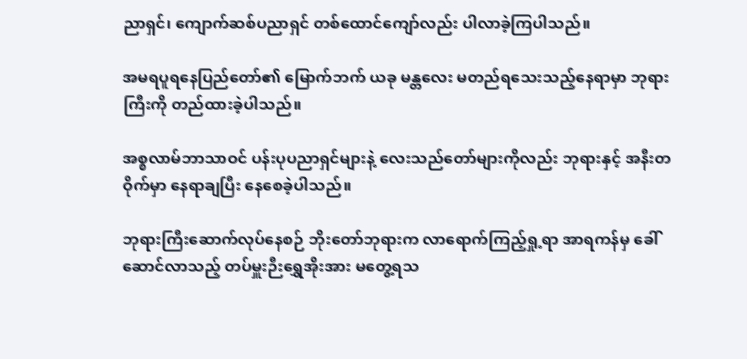ညာရှင်၊ ကျောက်ဆစ်ပညာရှင် တစ်ထောင်ကျော်လည်း ပါလာခဲ့ကြပါသည်။

အမရပူရနေပြည်တော်၏ မြောက်ဘက် ယခု မန္တလေး မတည်ရသေးသည့်နေရာမှာ ဘုရားကြီးကို တည်ထားခဲ့ပါသည်။

အစ္စလာမ်ဘာသာဝင် ပန်းပုပညာရှင်များနဲ့ လေးသည်တော်များကိုလည်း ဘုရားနှင့် အနီးတဝိုက်မှာ နေရာချပြီး နေစေခဲ့ပါသည်။

ဘုရားကြီးဆောက်လုပ်နေစဉ် ဘိုးတော်ဘုရားက လာရောက်ကြည့်ရှု့ရာ အာရကန်မှ ခေါ်ဆောင်လာသည့် တပ်မှူးဉီးရွှေအိုးအား မတွေ့ရသ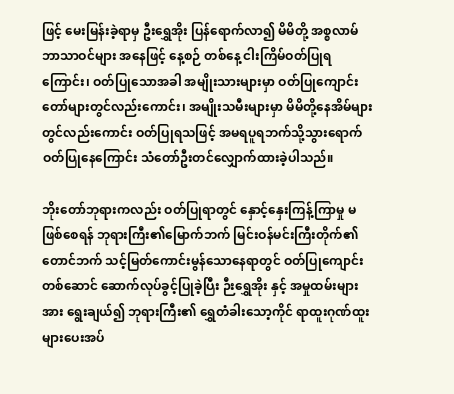ဖြင့် မေးမြန်းခဲ့ရာမှ ဦးရွှေအိုး ပြန်ရောက်လာ၍ မိမိတို့ အစ္စလာမ်ဘာသာဝင်များ အနေဖြင့် နေ့စဉ် တစ်နေ့ ငါးကြိမ်ဝတ်ပြုရကြောင်း၊ ဝတ်ပြုသောအခါ အမျိုးသားများမှာ ဝတ်ပြုကျောင်းတော်များတွင်လည်းကောင်း၊ အမျိုးသမီးများမှာ မိမိတို့နေအိမ်များတွင်လည်းကောင်း ဝတ်ပြုရသဖြင့် အမရပူရဘက်သို့သွားရောက်ဝတ်ပြုနေကြောင်း သံတော်ဦးတင်လျှောက်ထားခဲ့ပါသည်။

ဘိုးတော်ဘုရားကလည်း ဝတ်ပြုရာတွင် နှောင့်နှေးကြန့်ကြာမှု မဖြစ်စေရန် ဘုရားကြီး၏မြောက်ဘက် မြင်းဝန်မင်းကြီးတိုက်၏ တောင်ဘက် သင့်မြတ်ကောင်းမွန်သောနေရာတွင် ဝတ်ပြုကျောင်းတစ်ဆောင် ဆောက်လုပ်ခွင့်ပြုခဲ့ပြီး ဉီးရွှေအိုး နှင့် အမှုထမ်းများအား ရွေးချယ်၍ ဘုရားကြီး၏ ရွှေတံခါးသော့ကိုင် ရာထူးဂုဏ်ထူးများပေးအပ်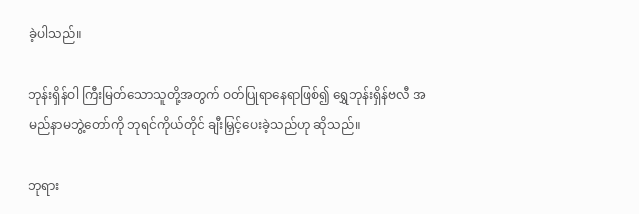ခဲ့ပါသည်။

ဘုန်းရှိန်ဝါ ကြီးမြတ်သောသူတို့အတွက် ဝတ်ပြုရာနေရာဖြစ်၍ ရွှေဘုန်းရှိန်ဗလီ အမည်နာမဘွဲ့တော်ကို ဘုရင်ကိုယ်တိုင် ချီးမြှင့်ပေးခဲ့သည်ဟု ဆိုသည်။

ဘုရား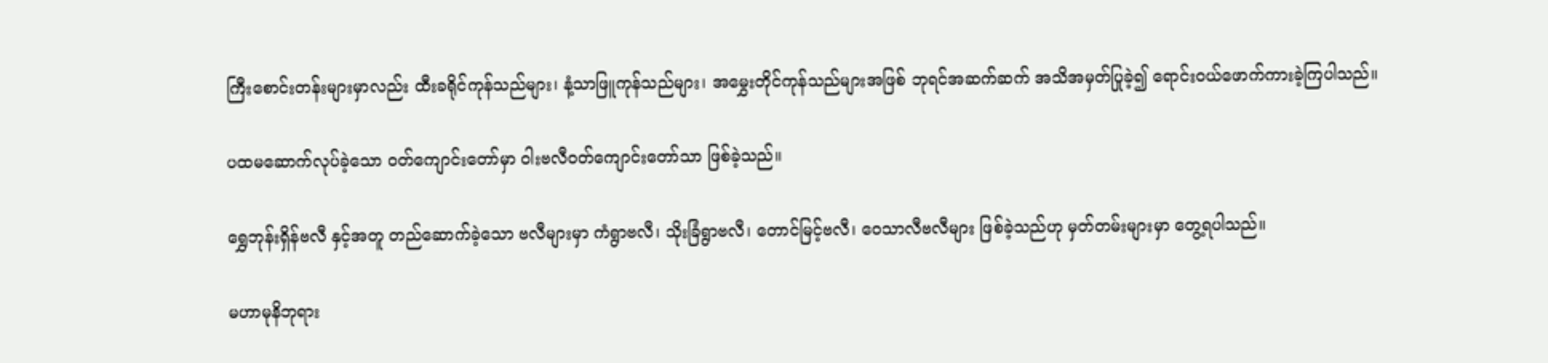ကြီးစောင်းတန်းများမှာလည်း ထီးခရိုင်ကုန်သည်များ၊ နံ့သာဖြူကုန်သည်များ၊ အမွှေးတိုင်ကုန်သည်များအဖြစ် ဘုရင်အဆက်ဆက် အသိအမှတ်ပြုခဲ့၍ ရောင်းဝယ်ဖောက်ကားခဲ့ကြပါသည်။

ပထမဆောက်လုပ်ခဲ့သော ဝတ်ကျောင်းတော်မှာ ဝါးဗလီဝတ်ကျောင်းတော်သာ ဖြစ်ခဲ့သည်။

ရွှေဘုန်းရှိန်ဗလီ နှင့်အတူ တည်ဆောက်ခဲ့သော ဗလီများမှာ ကံရွာဗလီ၊ သိုးခြံရွာဗလီ၊ တောင်မြင့်ဗလီ၊ ဝေသာလီဗလီများ ဖြစ်ခဲ့သည်ဟု မှတ်တမ်းများမှာ တွေ့ရပါသည်။

မဟာမုနိဘုရား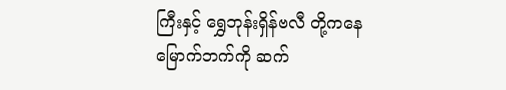ကြီးနှင့် ရွှေဘုန်းရှိန်ဗလီ တို့ကနေ မြောက်ဘက်ကို ဆက်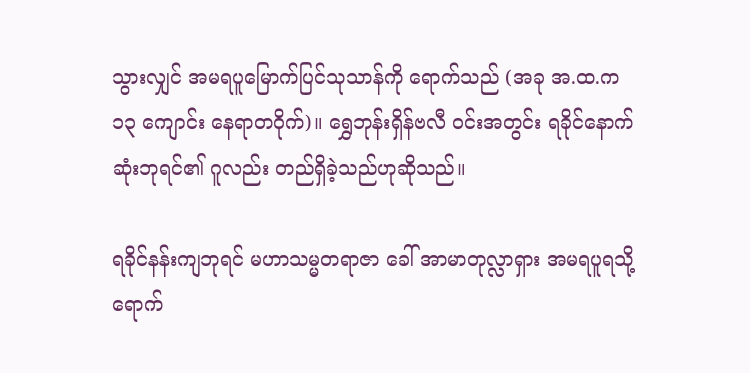သွားလျှင် အမရပူမြောက်ပြင်သုသာန်ကို ရောက်သည် (အခု အ.ထ.က ၁၃ ကျောင်း နေရာတဝိုက်)။ ရွှေဘုန်းရှိန်ဗလီ ဝင်းအတွင်း ရခိုင်နောက်ဆုံးဘုရင်၏ ဂူလည်း တည်ရှိခဲ့သည်ဟုဆိုသည်။

ရခိုင်နန်းကျဘုရင် မဟာသမ္မတရာဇာ ခေါ် အာမာတုလ္လာရှား အမရပူရသို့ ရောက်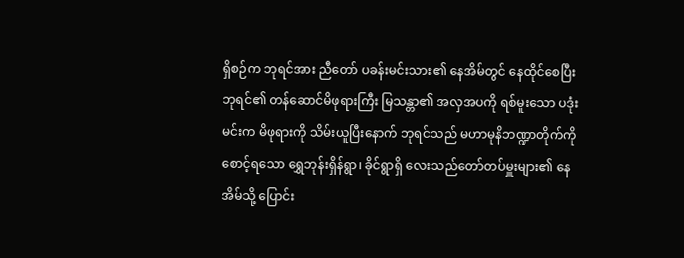ရှိစဉ်က ဘုရင်အား ညီတော် ပခန်းမင်းသား၏ နေအိမ်တွင် နေထိုင်စေပြီး ဘုရင်၏ တန်ဆောင်မိဖုရားကြီး မြသန္တာ၏ အလှအပကို ရစ်မူးသော ပဒုံးမင်းက မိဖုရားကို သိမ်းယူပြီးနောက် ဘုရင်သည် မဟာမုနိဘဏ္ဍာတိုက်ကိုစောင့်ရသော ရွှေဘုန်းရှိန်ရွာ၊ ခိုင်ရွာရှိ လေးသည်တော်တပ်မှူးများ၏ နေအိမ်သို့ ပြောင်း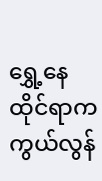ရွှေ့နေထိုင်ရာက ကွယ်လွန်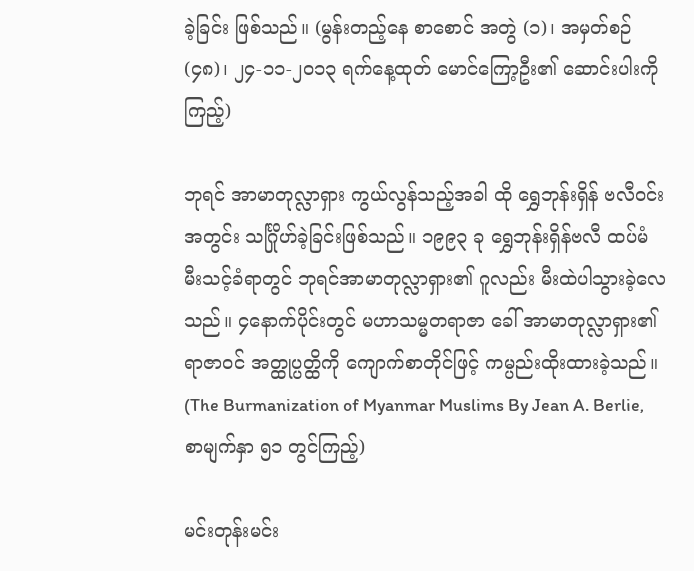ခဲ့ခြင်း ဖြစ်သည်။ (မွန်းတည့်နေ စာစောင် အတွဲ (၁)၊ အမှတ်စဉ် (၄၈)၊ ၂၄-၁၁-၂၀၁၃ ရက်နေ့ထုတ် မောင်ကြော့ဦး၏ ဆောင်းပါးကို ကြည့်)

ဘုရင် အာမာတုလ္လာရှား ကွယ်လွန်သည့်အခါ ထို ရွှေဘုန်းရှိန် ဗလီဝင်းအတွင်း သင်္ဂြိုဟ်ခဲ့ခြင်းဖြစ်သည်။ ၁၉၉၃ ခု ရွှေဘုန်းရှိန်ဗလီ ထပ်မံ မီးသင့်ခံရာတွင် ဘုရင်အာမာတုလ္လာရှား၏ ဂူလည်း မီးထဲပါသွားခဲ့လေသည်။ ၄နောက်ပိုင်းတွင် မဟာသမ္မတရာဇာ ခေါ် အာမာတုလ္လာရှား၏ ရာဇာဝင် အတ္ထုပ္ပတ္ထိကို ကျောက်စာတိုင်ဖြင့် ကမ္ပည်းထိုးထားခဲ့သည်။ (The Burmanization of Myanmar Muslims By Jean A. Berlie, စာမျက်နှာ ၅၁ တွင်ကြည့်)

မင်းတုန်းမင်း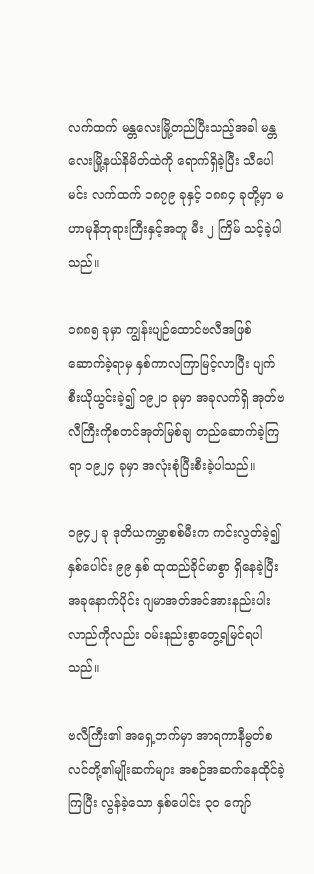လက်ထက် မန္တလေးမြို့တည်ပြီးသည့်အခါ မန္တလေးမြို့နယ်နိမိတ်ထဲကို ရောက်ရှိခဲ့ပြီး သီပေါမင်း လက်ထက် ၁၈၇၉ ခုနှင့် ၁၈၈၄ ခုတို့မှာ မဟာမုနိဘုရားကြီးနှင့်အတူ မီး ၂ ကြိမ် သင့်ခဲ့ပါသည်။

၁၈၈၅ ခုမှာ ကျွန်းပျဉ်ထောင်ဗလီအဖြစ်ဆောက်ခဲ့ရာမှ နှစ်ကာလကြာမြင့်လာပြီး ပျက်စီးယိုယွင်းခဲ့၍ ၁၉၂၁ ခုမှာ အခုလက်ရှိ အုတ်ဗလီကြီးကိုစတင်အုတ်မြစ်ချ တည်ဆောက်ခဲ့ကြရာ ၁၉၂၄ ခုမှာ အလုံးစုံပြီးစီးခဲ့ပါသည်။

၁၉၄၂ ခု ဒုတိယကမ္ဘာစစ်မီးက ကင်းလွတ်ခဲ့၍ နှစ်ပေါင်း ၉၉ နှစ် ထုထည်ခိုင်မာစွာ ရှိနေခဲ့ပြီး အခုနောက်ပိုင်း ဂျမာအတ်အင်အားနည်းပါးလာည်ကိုလည်း ဝမ်းနည်းစွာတွေ့ရမြင်ရပါသည်။

ဗလီကြီး၏ အရှေ့ဘက်မှာ အာရကာနီမွတ်စလင်တို့၏မျိုးဆက်များ အစဉ်အဆက်နေထိုင်ခဲ့ကြပြီး လွန်ခဲ့သော နှစ်ပေါင်း ၃၀ ကျော်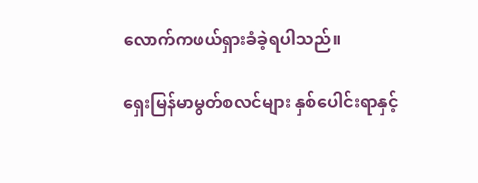လောက်ကဖယ်ရှားခံခဲ့ရပါသည်။

ရှေးမြန်မာမွတ်စလင်များ နှစ်ပေါင်းရာနှင့်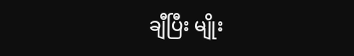ချီပြီး မျိုး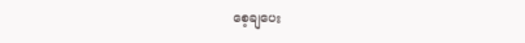စေ့ချပေး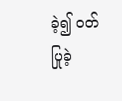ခဲ့၍ ဝတ်ပြုခဲ့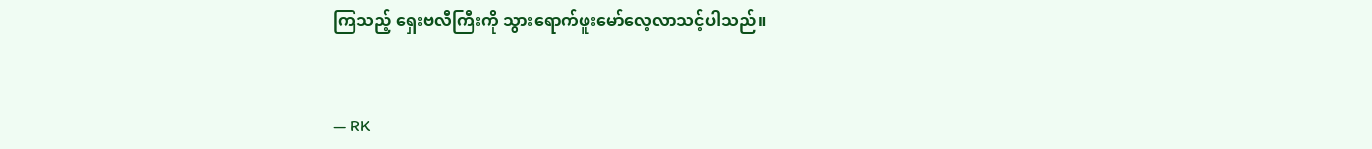ကြသည့် ရှေးဗလီကြီးကို သွားရောက်ဖူးမော်လေ့လာသင့်ပါသည်။


— RK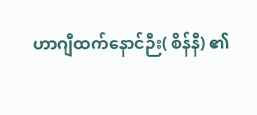ဟာဂျီထက်နောင်ဉီး( စိန်နီ) ၏